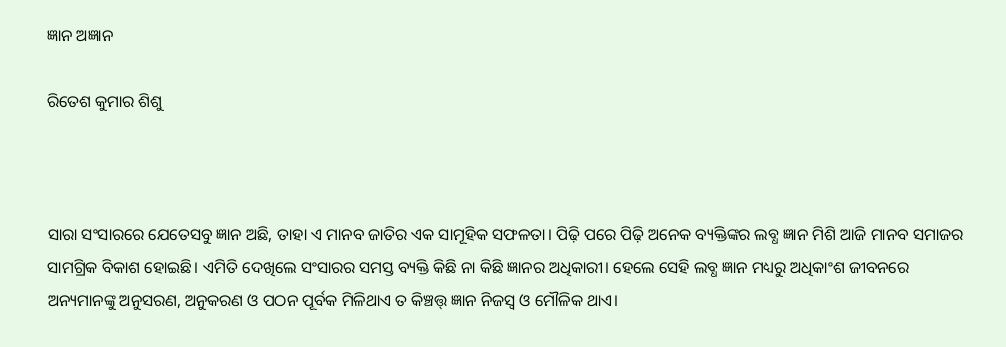ଜ୍ଞାନ ଅଜ୍ଞାନ

ରିତେଶ କୁମାର ଶିଶୁ



ସାରା ସଂସାରରେ ଯେତେସବୁ ଜ୍ଞାନ ଅଛି, ତାହା ଏ ମାନବ ଜାତିର ଏକ ସାମୂହିକ ସଫଳତା। ପିଢ଼ି ପରେ ପିଢ଼ି ଅନେକ ବ୍ୟକ୍ତିଙ୍କର ଲବ୍ଧ ଜ୍ଞାନ ମିଶି ଆଜି ମାନବ ସମାଜର ସାମଗ୍ରିକ ବିକାଶ ହୋଇଛି। ଏମିତି ଦେଖିଲେ ସଂସାରର ସମସ୍ତ ବ୍ୟକ୍ତି କିଛି ନା କିଛି ଜ୍ଞାନର ଅଧିକାରୀ। ହେଲେ ସେହି ଲବ୍ଧ ଜ୍ଞାନ ମଧ୍ୟରୁ ଅଧିକାଂଶ ଜୀବନରେ ଅନ୍ୟମାନଙ୍କୁ ଅନୁସରଣ, ଅନୁକରଣ ଓ ପଠନ ପୂର୍ବକ ମିଳିଥାଏ ତ କିଞ୍ଚତ୍ତ୍‌ ଜ୍ଞାନ ନିଜସ୍ବ ଓ ମୌଳିକ ଥାଏ।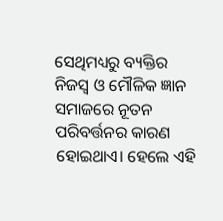ସେଥିମଧ୍ୟରୁ ବ୍ୟକ୍ତିର ନିଜସ୍ବ ଓ ମୌଳିକ ଜ୍ଞାନ ସମାଜରେ ନୂତନ ପରିବର୍ତ୍ତନର କାରଣ ହୋଇଥାଏ। ହେଲେ ଏହି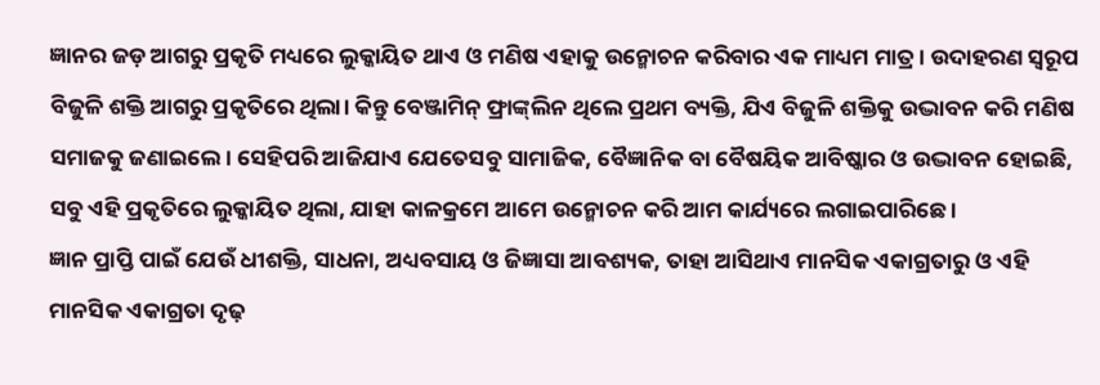ଜ୍ଞାନର ଜଡ଼ ଆଗରୁ ପ୍ରକୃତି ମଧ୍ୟରେ ଲୁକ୍କାୟିତ ଥାଏ ଓ ମଣିଷ ଏହାକୁ ଉନ୍ମୋଚନ କରିବାର ଏକ ମାଧ୍ୟମ ମାତ୍ର। ଉଦାହରଣ ସ୍ବରୂପ ବିଜୁଳି ଶକ୍ତି ଆଗରୁ ପ୍ରକୃତିରେ ଥିଲା। କିନ୍ତୁ ବେଞ୍ଜାମିନ୍‌ ଫ୍ରାଙ୍କ୍‌ଲିନ ଥିଲେ ପ୍ରଥମ ବ୍ୟକ୍ତି, ଯିଏ ବିଜୁଳି ଶକ୍ତିକୁ ଉଦ୍ଭାବନ କରି ମଣିଷ ସମାଜକୁ ଜଣାଇଲେ। ସେହିପରି ଆଜିଯାଏ ଯେତେସବୁ ସାମାଜିକ, ବୈଜ୍ଞାନିକ ବା ବୈଷୟିକ ଆବିଷ୍କାର ଓ ଉଦ୍ଭାବନ ହୋଇଛି, ସବୁ ଏହି ପ୍ରକୃତିରେ ଲୁକ୍କାୟିତ ଥିଲା, ଯାହା କାଳକ୍ରମେ ଆମେ ଉନ୍ମୋଚନ କରି ଆମ କାର୍ଯ୍ୟରେ ଲଗାଇପାରିଛେ।
ଜ୍ଞାନ ପ୍ରାପ୍ତି ପାଇଁ ଯେଉଁ ଧୀଶକ୍ତି, ସାଧନା, ଅଧ୍ୟବସାୟ ଓ ଜିଜ୍ଞାସା ଆବଶ୍ୟକ, ତାହା ଆସିଥାଏ ମାନସିକ ଏକାଗ୍ରତାରୁ ଓ ଏହି ମାନସିକ ଏକାଗ୍ରତା ଦୃଢ଼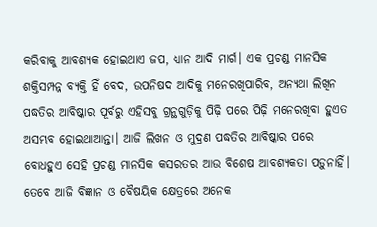କରିବାକୁ ଆବଶ୍ୟକ ହୋଇଥାଏ ଜପ, ଧ୍ୟାନ ଆଦି ମାର୍ଗ। ଏକ ପ୍ରଚଣ୍ଡ ମାନସିକ ଶକ୍ତିସମ୍ପନ୍ନ ବ୍ୟକ୍ତି ହିଁ ବେଦ, ଉପନିଷଦ ଆଦିକୁ ମନେରଖିପାରିବ, ଅନ୍ୟଥା ଲିଖିନ ପଦ୍ଧତିର ଆବିଷ୍କାର ପୂର୍ବରୁ ଏହିସବୁ ଗ୍ରନ୍ଥଗୁଡ଼ିକୁ ପିଢ଼ି ପରେ ପିଢ଼ି ମନେରଖିବା ହୁଏତ ଅସମ୍ଭବ ହୋଇଥାଆନ୍ତା। ଆଜି ଲିଖନ ଓ ମୁଦ୍ରଣ ପଦ୍ଧତିର ଆବିଷ୍କାର ପରେ ବୋଧହୁଏ ସେହି ପ୍ରଚଣ୍ଡ ମାନସିକ କସରତର ଆଉ ବିଶେଷ ଆବଶ୍ୟକତା ପଡ଼ୁନାହିଁ। ତେବେ ଆଜି ବିଜ୍ଞାନ ଓ ବୈଷୟିକ କ୍ଷେତ୍ରରେ ଅନେକ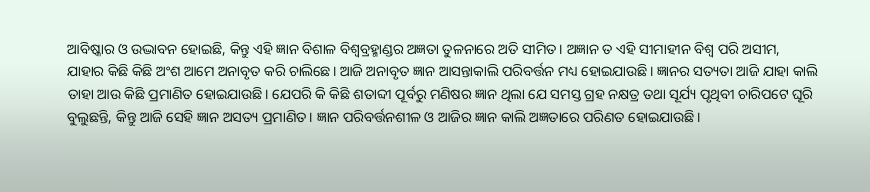ଆବିଷ୍କାର ଓ ଉଦ୍ଭାବନ ହୋଇଛି, କିନ୍ତୁ ଏହି ଜ୍ଞାନ ବିଶାଳ ବିଶ୍ୱବ୍ରହ୍ମାଣ୍ଡର ଅଜ୍ଞତା ତୁଳନାରେ ଅତି ସୀମିତ। ଅଜ୍ଞାନ ତ ଏହି ସୀମାହୀନ ବିଶ୍ୱ ପରି ଅସୀମ, ଯାହାର କିଛି କିଛି ଅଂଶ ଆମେ ଅନାବୃତ କରି ଚାଲିଛେ। ଆଜି ଅନାବୃତ ଜ୍ଞାନ ଆସନ୍ତାକାଲି ପରିବର୍ତ୍ତନ ମଧ୍ୟ ହୋଇଯାଉଛି। ଜ୍ଞାନର ସତ୍ୟତା ଆଜି ଯାହା କାଲି ତାହା ଆଉ କିଛି ପ୍ରମାଣିତ ହୋଇଯାଉଛି। ଯେପରି କି କିଛି ଶତାବ୍ଦୀ ପୂର୍ବରୁ ମଣିଷର ଜ୍ଞାନ ଥିଲା ଯେ ସମସ୍ତ ଗ୍ରହ ନକ୍ଷତ୍ର ତଥା ସୂର୍ଯ୍ୟ ପୃଥିବୀ ଚାରିପଟେ ଘୂରି ବୁଲୁଛନ୍ତି, କିନ୍ତୁ ଆଜି ସେହି ଜ୍ଞାନ ଅସତ୍ୟ ପ୍ରମାଣିତ। ଜ୍ଞାନ ପରିବର୍ତ୍ତନଶୀଳ ଓ ଆଜିର ଜ୍ଞାନ କାଲି ଅଜ୍ଞତାରେ ପରିଣତ ହୋଇଯାଉଛି।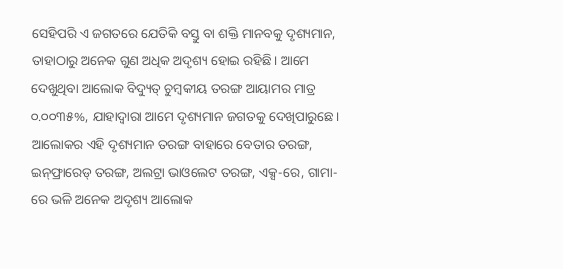ସେହିପରି ଏ ଜଗତରେ ଯେତିକି ବସ୍ତୁ ବା ଶକ୍ତି ମାନବକୁ ଦୃଶ୍ୟମାନ, ତାହାଠାରୁ ଅନେକ ଗୁଣ ଅଧିକ ଅଦୃଶ୍ୟ ହୋଇ ରହିଛି। ଆମେ ଦେଖୁଥିବା ଆଲୋକ ବିଦ୍ୟୁତ୍‌ ଚୁମ୍ବକୀୟ ତରଙ୍ଗ ଆୟାମର ମାତ୍ର ୦.୦୦୩୫%, ଯାହାଦ୍ୱାରା ଆମେ ଦୃଶ୍ୟମାନ ଜଗତକୁ ଦେଖିପାରୁଛେ। ଆଲୋକର ଏହି ଦୃଶ୍ୟମାନ ତରଙ୍ଗ ବାହାରେ ବେତାର ତରଙ୍ଗ, ଇନ୍‌ଫ୍ରାରେଡ୍‌ ତରଙ୍ଗ, ଅଲଟ୍ରା ଭାଓଲେଟ ତରଙ୍ଗ, ଏକ୍ସ-ରେ, ଗାମା-ରେ ଭଳି ଅନେକ ଅଦୃଶ୍ୟ ଆଲୋକ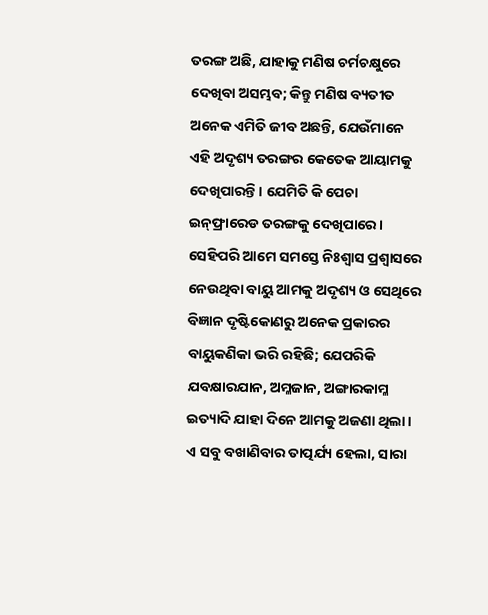ତରଙ୍ଗ ଅଛି, ଯାହାକୁ ମଣିଷ ଚର୍ମଚକ୍ଷୁରେ ଦେଖିବା ଅସମ୍ଭବ; କିନ୍ତୁ ମଣିଷ ବ୍ୟତୀତ ଅନେକ ଏମିତି ଜୀବ ଅଛନ୍ତି, ଯେଉଁମାନେ ଏହି ଅଦୃଶ୍ୟ ତରଙ୍ଗର କେତେକ ଆୟାମକୁ ଦେଖିପାରନ୍ତି। ଯେମିତି କି ପେଚା ଇନ୍‌ଫ୍ରାରେଡ ତରଙ୍ଗକୁ ଦେଖିପାରେ। ସେହିପରି ଆମେ ସମସ୍ତେ ନିଃଶ୍ୱାସ ପ୍ରଶ୍ୱାସରେ ନେଉଥିବା ବାୟୁ ଆମକୁ ଅଦୃଶ୍ୟ ଓ ସେଥିରେ ବିଜ୍ଞାନ ଦୃଷ୍ଟିକୋଣରୁ ଅନେକ ପ୍ରକାରର ବାୟୁକଣିକା ଭରି ରହିଛି; ଯେପରିକି ଯବକ୍ଷାରଯାନ, ଅମ୍ଳଜାନ, ଅଙ୍ଗାରକାମ୍ଳ ଇତ୍ୟାଦି ଯାହା ଦିନେ ଆମକୁ ଅଜଣା ଥିଲା। ଏ ସବୁ ବଖାଣିବାର ତାତ୍ପର୍ଯ୍ୟ ହେଲା, ସାରା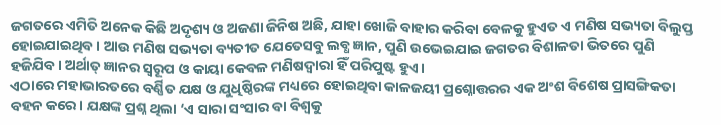ଜଗତରେ ଏମିତି ଅନେକ କିଛି ଅଦୃଶ୍ୟ ଓ ଅଜଣା ଜିନିଷ ଅଛି, ଯାହା ଖୋଜି ବାହାର କରିବା ବେଳକୁ ହୁଏତ ଏ ମଣିଷ ସଭ୍ୟତା ବିଲୁପ୍ତ ହୋଇଯାଇଥିବ। ଆଉ ମଣିଷ ସଭ୍ୟତା ବ୍ୟତୀତ ଯେତେସବୁ ଲବ୍ଧ ଜ୍ଞାନ, ପୁଣି ଉଭେଇଯାଇ ଜଗତର ବିଶାଳତା ଭିତରେ ପୁଣି ହଜିଯିବ। ଅର୍ଥାତ୍‌ ଜ୍ଞାନର ସ୍ବରୂପ ଓ କାୟା କେବଳ ମଣିଷଦ୍ୱାରା ହିଁ ପରିପୁଷ୍ଟ ହୁଏ।
ଏଠାରେ ମହାଭାରତରେ ବର୍ଣ୍ଣିତ ଯକ୍ଷ ଓ ଯୁଧିଷ୍ଠିରଙ୍କ ମଧ୍ୟରେ ହୋଇଥିବା କାଳଜୟୀ ପ୍ରଶ୍ନୋତ୍ତରର ଏକ ଅଂଶ ବିଶେଷ ପ୍ରାସଙ୍ଗିକତା ବହନ କରେ। ଯକ୍ଷଙ୍କ ପ୍ରଶ୍ନ ଥିଲା ‘ଏ ସାରା ସଂସାର ବା ବିଶ୍ୱକୁ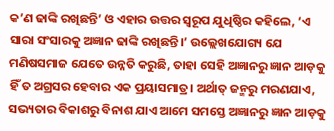କ’ଣ ଢାଙ୍କି ରଖିଛନ୍ତି’ ଓ ଏହାର ଉତ୍ତର ସ୍ବରୂପ ଯୁଧିଷ୍ଠିର କହିଲେ, ‘ଏ ସାରା ସଂସାରକୁ ଅଜ୍ଞାନ ଢାଙ୍କି ରଖିଛନ୍ତି।’ ଉଲ୍ଲେଖଯୋଗ୍ୟ ଯେ ମଣିଷସମାଜ ଯେତେ ଉନ୍ନତି କରୁଛି, ତାହା ସେହି ଅଜ୍ଞାନରୁ ଜ୍ଞାନ ଆଡ଼କୁ ହିଁ ତ ଅଗ୍ରସର ହେବାର ଏକ ପ୍ରୟାସମାତ୍ର। ଅର୍ଥାତ୍‌ ଜନ୍ମରୁ ମରଣଯାଏ, ସଭ୍ୟତାର ବିକାଶରୁ ବିନାଶ ଯାଏ ଆମେ ସମସ୍ତେ ଅଜ୍ଞାନରୁ ଜ୍ଞାନ ଆଡ଼କୁ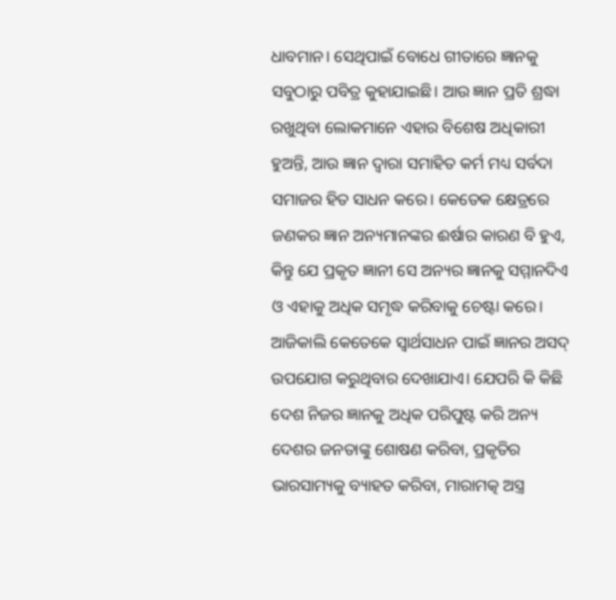ଧାବମାନ। ସେଥିପାଇଁ ବୋଧେ ଗୀତାରେ ଜ୍ଞାନକୁ ସବୁଠାରୁ ପବିତ୍ର କୁହାଯାଇଛି। ଆଉ ଜ୍ଞାନ ପ୍ରତି ଶ୍ରଦ୍ଧା ରଖୁଥିବା ଲୋକମାନେ ଏହାର ବିଶେଷ ଅଧିକାରୀ ହୁଅନ୍ତି, ଆଉ ଜ୍ଞାନ ଦ୍ୱାରା ସମାହିତ କର୍ମ ମଧ୍ୟ ସର୍ବଦା ସମାଜର ହିତ ସାଧନ କରେ। କେତେକ କ୍ଷେତ୍ରରେ ଜଣକର ଜ୍ଞାନ ଅନ୍ୟମାନଙ୍କର ଈର୍ଷାର କାରଣ ବି ହୁଏ, କିନ୍ତୁ ଯେ ପ୍ରକୃତ ଜ୍ଞାନୀ ସେ ଅନ୍ୟର ଜ୍ଞାନକୁ ସମ୍ମାନଦିଏ ଓ ଏହାକୁ ଅଧିକ ସମୃଦ୍ଧ କରିବାକୁ ଚେଷ୍ଟା କରେ।
ଆଜିକାଲି କେତେକେ ସ୍ବାର୍ଥସାଧନ ପାଇଁ ଜ୍ଞାନର ଅସଦ୍‌ ଉପଯୋଗ କରୁଥିବାର ଦେଖାଯାଏ। ଯେପରି କି କିଛି ଦେଶ ନିଜର ଜ୍ଞାନକୁ ଅଧିକ ପରିପୁଷ୍ଟ କରି ଅନ୍ୟ ଦେଶର ଜନତାଙ୍କୁ ଶୋଷଣ କରିବା, ପ୍ରକୃତିର ଭାରସାମ୍ୟକୁ ବ୍ୟାହତ କରିବା, ମାରାମତ୍କ ଅସ୍ତ୍ର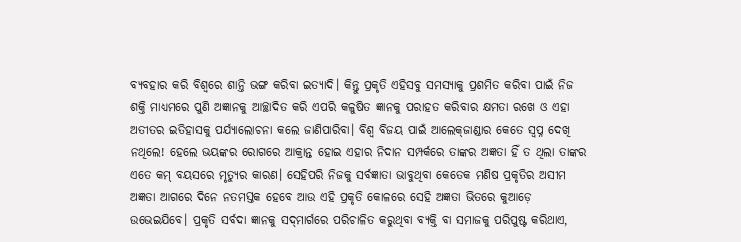ବ୍ୟବହାର କରି ବିଶ୍ୱରେ ଶାନ୍ତି ଭଙ୍ଗ କରିବା ଇତ୍ୟାଦି। କିନ୍ତୁ ପ୍ରକୃତି ଏହିସବୁ ସମସ୍ୟାକୁ ପ୍ରଶମିତ କରିବା ପାଇଁ ନିଜ ଶକ୍ତି ମାଧ୍ୟମରେ ପୁଣି ଅଜ୍ଞାନକୁ ଆଚ୍ଛାଦିତ କରି ଏପରି କଳୁଷିତ ଜ୍ଞାନକୁ ପରାହତ କରିବାର କ୍ଷମତା ରଖେ ଓ ଏହା ଅତୀତର ଇତିହାସକୁ ପର୍ଯ୍ୟାଲୋଚନା କଲେ ଜାଣିପାରିବା। ବିଶ୍ୱ ବିଜୟ ପାଇଁ ଆଲେକ୍‌ଜାଣ୍ଡାର କେତେ ସ୍ବପ୍ନ ଦେଖି ନଥିଲେ! ହେଲେ ଭୟଙ୍କର ରୋଗରେ ଆକ୍ରାନ୍ତ ହୋଇ ଏହାର ନିଦାନ ସମ୍ପର୍କରେ ତାଙ୍କର ଅଜ୍ଞତା ହିଁ ତ ଥିଲା ତାଙ୍କର ଏତେ କମ୍‌ ବୟସରେ ମୃତ୍ୟୁର କାରଣ। ସେହିପରି ନିଜକୁ ସର୍ବଜ୍ଞାତା ଭାବୁଥିବା କେତେକ ମଣିଷ ପ୍ରକୃତିର ଅସୀମ ଅଜ୍ଞତା ଆଗରେ ଦିନେ ନତମସ୍ତକ ହେବେ ଆଉ ଏହି ପ୍ରକୃତି କୋଳରେ ସେହି ଅଜ୍ଞତା ଭିତରେ କୁଆଡ଼େ ଉଭେଇଯିବେ। ପ୍ରକୃତି ସର୍ବଦା ଜ୍ଞାନକୁ ସଦ୍‌ମାର୍ଗରେ ପରିଚାଳିତ କରୁଥିବା ବ୍ୟକ୍ତି ବା ସମାଜକୁ ପରିପୁଷ୍ଟ କରିଥାଏ,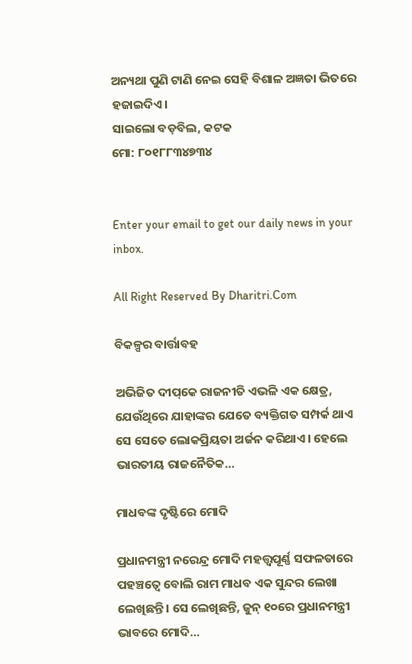ଅନ୍ୟଥା ପୁଣି ଟାଣି ନେଇ ସେହି ବିଶାଳ ଅଜ୍ଞତା ଭିତରେ ହଜାଇଦିଏ।
ସାଇଲୋ ବଡ଼ବିଲ, କଟକ
ମୋ: ୮୦୧୮୮୩୪୭୩୪


Enter your email to get our daily news in your inbox.

All Right Reserved By Dharitri.Com

ବିକଳ୍ପର ବାର୍ତ୍ତାବହ

ଅଭିଜିତ ଦୀପ୍‌କେ ରାଜନୀତି ଏଭଳି ଏକ କ୍ଷେତ୍ର, ଯେଉଁଥିରେ ଯାହାଙ୍କର ଯେତେ ବ୍ୟକ୍ତିଗତ ସମ୍ପର୍କ ଥାଏ ସେ ସେତେ ଲୋକପ୍ରିୟତା ଅର୍ଜନ କରିଥାଏ। ହେଲେ ଭାରତୀୟ ରାଜନୈତିକ…

ମାଧବଙ୍କ ଦୃଷ୍ଟିରେ ମୋଦି

ପ୍ରଧାନମନ୍ତ୍ରୀ ନରେନ୍ଦ୍ର ମୋଦି ମହତ୍ତ୍ୱପୂର୍ଣ୍ଣ ସଫଳତାରେ ପହଞ୍ଚତ୍ୱେ ବୋଲି ରାମ ମାଧବ ଏକ ସୁନ୍ଦର ଲେଖା ଲେଖିଛନ୍ତି। ସେ ଲେଖିଛନ୍ତି, ଜୁନ୍‌ ୧୦ରେ ପ୍ରଧାନମନ୍ତ୍ରୀ ଭାବରେ ମୋଦି…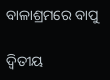ବାଳାଶ୍ରମରେ ବାପୁ

ଦ୍ବିତୀୟ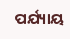ପର୍ଯ୍ୟାୟ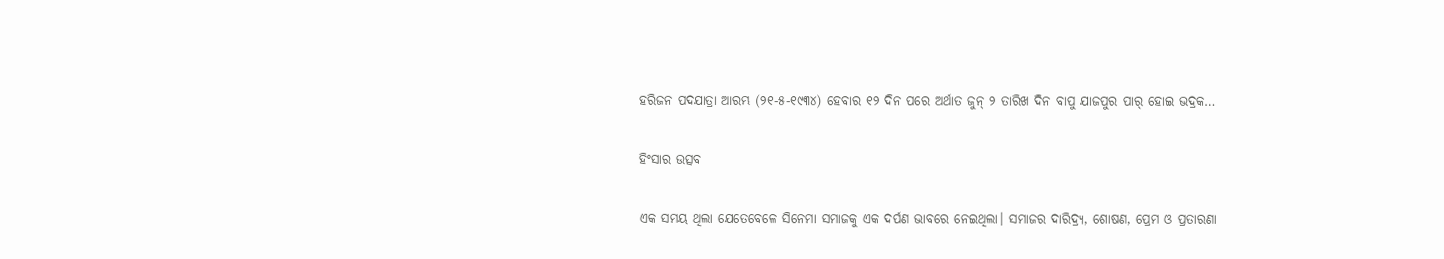ହରିଜନ ପଦଯାତ୍ରା ଆରମ୍ଭ (୨୧-୫-୧୯୩୪) ହେବାର ୧୨ ଦିନ ପରେ ଅର୍ଥାତ ଜୁନ୍‌ ୨ ତାରିଖ ଦିନ ବାପୁ ଯାଜପୁର ପାର୍‌ ହୋଇ ଭଦ୍ରକ…

ହିଂସାର ଉତ୍ସବ

ଏକ ସମୟ ଥିଲା ଯେତେବେଳେ ସିନେମା ସମାଜକୁ ଏକ ଦର୍ପଣ ଭାବରେ ନେଇଥିଲା। ସମାଜର ଦାରିଦ୍ର୍ୟ, ଶୋଷଣ, ପ୍ରେମ ଓ ପ୍ରତାରଣା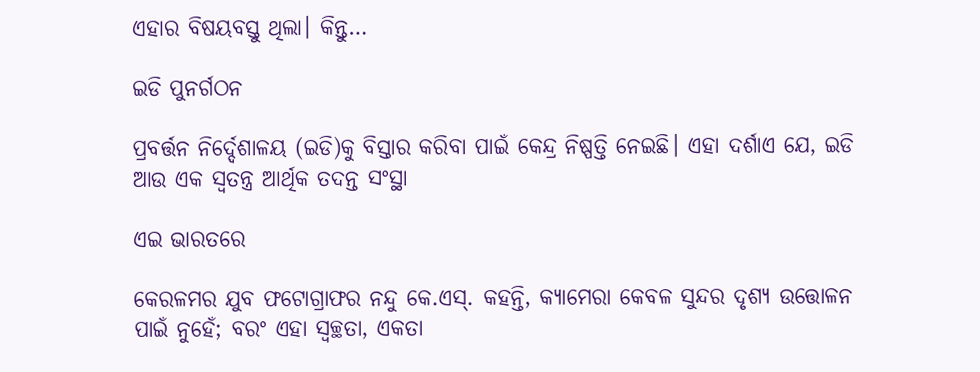ଏହାର ବିଷୟବସ୍ତୁ ଥିଲା। କିନ୍ତୁ…

ଇଡି ପୁନର୍ଗଠନ

ପ୍ରବର୍ତ୍ତନ ନିର୍ଦ୍ଦେଶାଳୟ (ଇଡି)କୁ ବିସ୍ତାର କରିବା ପାଇଁ କେନ୍ଦ୍ର ନିଷ୍ପତ୍ତି ନେଇଛି। ଏହା ଦର୍ଶାଏ ଯେ, ଇଡି ଆଉ ଏକ ସ୍ବତନ୍ତ୍ର ଆର୍ଥିକ ତଦନ୍ତ ସଂସ୍ଥା

ଏଇ ଭାରତରେ

କେରଳମର ଯୁବ ଫଟୋଗ୍ରାଫର ନନ୍ଦୁ କେ.ଏସ୍‌. କହନ୍ତି, କ୍ୟାମେରା କେବଳ ସୁନ୍ଦର ଦୃଶ୍ୟ ଉତ୍ତୋଳନ ପାଇଁ ନୁହେଁ; ବରଂ ଏହା ସ୍ବଚ୍ଛତା, ଏକତା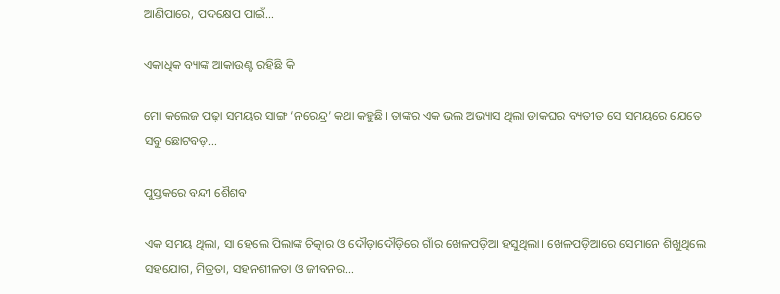ଆଣିପାରେ, ପଦକ୍ଷେପ ପାଇଁ…

ଏକାଧିକ ବ୍ୟାଙ୍କ ଆକାଉଣ୍ଟ ରହିଛି କି

ମୋ କଲେଜ ପଢ଼ା ସମୟର ସାଙ୍ଗ ‘ନରେନ୍ଦ୍ର’ କଥା କହୁଛି। ତାଙ୍କର ଏକ ଭଲ ଅଭ୍ୟାସ ଥିଲା ଡାକଘର ବ୍ୟତୀତ ସେ ସମୟରେ ଯେତେ ସବୁ ଛୋଟବଡ଼…

ପୁସ୍ତକରେ ବନ୍ଦୀ ଶୈଶବ

ଏକ ସମୟ ଥିଲା, ସା ହେଲେ ପିଲାଙ୍କ ଚିତ୍କାର ଓ ଦୌଡ଼ାଦୌଡ଼ିରେ ଗାଁର ଖେଳପଡ଼ିଆ ହସୁଥିଲା। ଖେଳପଡ଼ିଆରେ ସେମାନେ ଶିଖୁଥିଲେ ସହଯୋଗ, ମିତ୍ରତା, ସହନଶୀଳତା ଓ ଜୀବନର…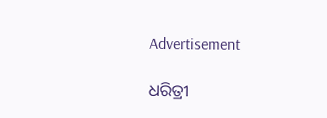Advertisement

ଧରିତ୍ରୀ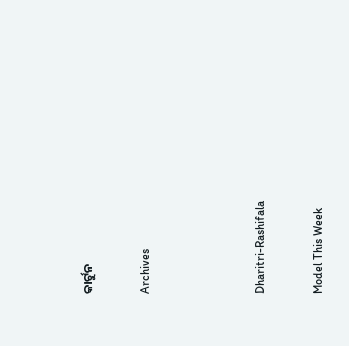କାର୍ଟୁନ

Archives



Dharitri-Rashifala

Model This Week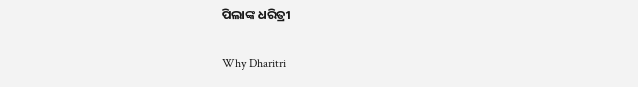ପିଲାଙ୍କ ଧରିତ୍ରୀ

Why Dharitri